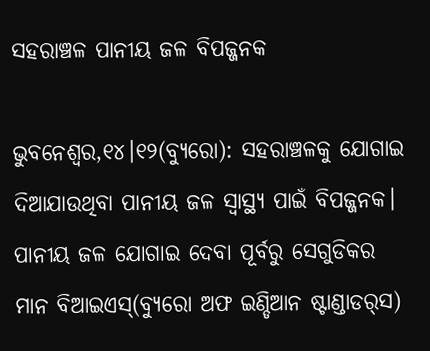ସହରାଞ୍ଚଳ ପାନୀୟ ଜଳ ବିପଜ୍ଜନକ

ଭୁବନେଶ୍ୱର,୧୪।୧୨(ବ୍ୟୁରୋ): ସହରାଞ୍ଚଳକୁ ଯୋଗାଇ ଦିଆଯାଉଥିବା ପାନୀୟ ଜଳ ସ୍ବାସ୍ଥ୍ୟ ପାଇଁ ବିପଜ୍ଜନକ। ପାନୀୟ ଜଳ ଯୋଗାଇ ଦେବା ପୂର୍ବରୁ ସେଗୁଡିକର ମାନ ବିଆଇଏସ୍‌(ବ୍ୟୁରୋ ଅଫ ଇଣ୍ଡିଆନ ଷ୍ଟାଣ୍ଡାଡର୍‌ସ)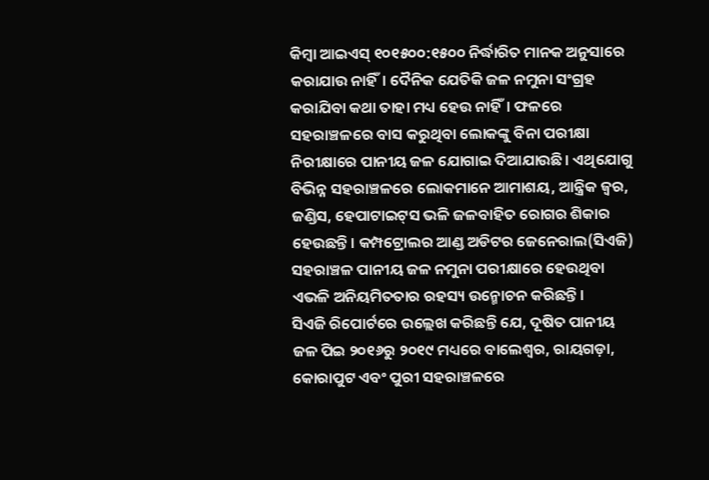କିମ୍ବା ଆଇଏସ୍‌ ୧୦୧୫୦୦:୧୫୦୦ ନିର୍ଦ୍ଧାରିତ ମାନକ ଅନୁସାରେ କରାଯାଉ ନାହିଁ। ଦୈନିକ ଯେତିକି ଜଳ ନମୁନା ସଂଗ୍ରହ କରାଯିବା କଥା ତାହା ମଧ୍ୟ ହେଉ ନାହିଁ। ଫଳରେ ସହରାଞ୍ଚଳରେ ବାସ କରୁଥିବା ଲୋକଙ୍କୁ ବିନା ପରୀକ୍ଷା ନିରୀକ୍ଷାରେ ପାନୀୟ ଜଳ ଯୋଗାଇ ଦିଆଯାଉଛି। ଏଥିଯୋଗୁ ବିଭିନ୍ନ ସହରାଞ୍ଚଳରେ ଲୋକମାନେ ଆମାଶୟ, ଆନ୍ତ୍ରିକ ଜ୍ୱର, ଜଣ୍ଡିସ, ହେପାଟାଇଟ୍‌ସ ଭଳି ଜଳବାହିତ ରୋଗର ଶିକାର ହେଉଛନ୍ତି। କମ୍ପଟ୍ରୋଲର ଆଣ୍ଡ ଅଡିଟର ଜେନେରାଲ(ସିଏଜି) ସହରାଞ୍ଚଳ ପାନୀୟ ଜଳ ନମୁନା ପରୀକ୍ଷାରେ ହେଉଥିବା ଏଭଳି ଅନିୟମିତତାର ରହସ୍ୟ ଉନ୍ମୋଚନ କରିଛନ୍ତି।
ସିଏଜି ରିପୋର୍ଟରେ ଉଲ୍ଲେଖ କରିଛନ୍ତି ଯେ, ଦୂଷିତ ପାନୀୟ ଜଳ ପିଇ ୨୦୧୬ରୁ ୨୦୧୯ ମଧ୍ୟରେ ବାଲେଶ୍ୱର, ରାୟଗଡ଼ା, କୋରାପୁଟ ଏବଂ ପୁରୀ ସହରାଞ୍ଚଳରେ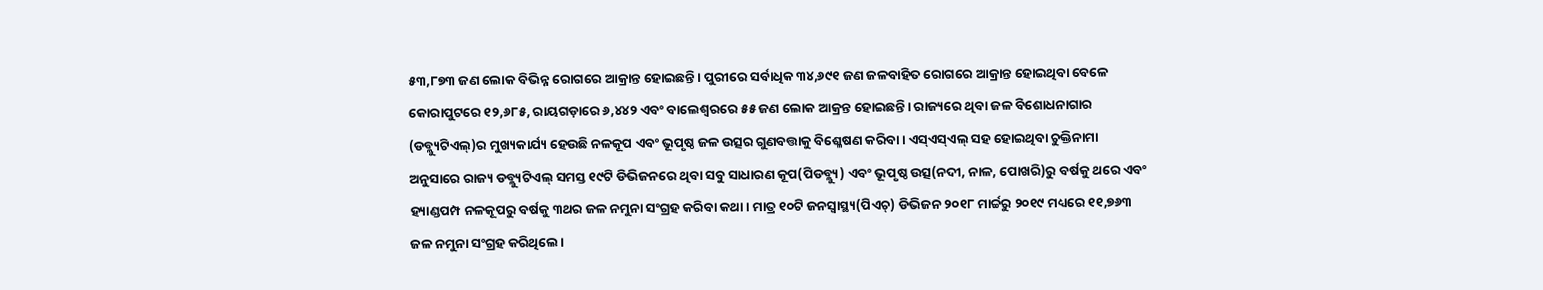୫୩,୮୭୩ ଜଣ ଲୋକ ବିଭିନ୍ନ ରୋଗରେ ଆକ୍ରାନ୍ତ ହୋଇଛନ୍ତି। ପୁରୀରେ ସର୍ବାଧିକ ୩୪,୬୯୧ ଜଣ ଜଳବାହିତ ରୋଗରେ ଆକ୍ରାନ୍ତ ହୋଇଥିବା ବେଳେ କୋରାପୁଟରେ ୧୨,୬୮୫, ରାୟଗଡ଼ାରେ ୬,୪୪୨ ଏବଂ ବାଲେଶ୍ୱରରେ ୫୫ ଜଣ ଲୋକ ଆକ୍ରନ୍ତ ହୋଇଛନ୍ତି। ରାଜ୍ୟରେ ଥିବା ଜଳ ବିଶୋଧନାଗାର (ଡବ୍ଲ୍ୟୁଟିଏଲ୍‌)ର ମୁଖ୍ୟକାର୍ଯ୍ୟ ହେଉଛି ନଳକୂପ ଏବଂ ଭୂପୃଷ୍ଠ ଜଳ ଉତ୍ସର ଗୁଣବତ୍ତାକୁ ବିଶ୍ଳେଷଣ କରିବା। ଏସ୍‌ଏସ୍‌ଏଲ୍‌ ସହ ହୋଇଥିବା ଚୁକ୍ତିନାମା ଅନୁସାରେ ରାଜ୍ୟ ଡବ୍ଲ୍ୟୁଟିଏଲ୍‌ ସମସ୍ତ ୧୯ଟି ଡିଭିଜନରେ ଥିବା ସବୁ ସାଧାରଣ କୂପ(ପିଡବ୍ଲ୍ୟୁ) ଏବଂ ଭୂପୃଷ୍ଠ ଉତ୍ସ(ନଦୀ, ନାଳ, ପୋଖରି)ରୁ ବର୍ଷକୁ ଥରେ ଏବଂ ହ୍ୟାଣ୍ଡପମ୍ପ ନଳକୂପରୁ ବର୍ଷକୁ ୩ଥର ଜଳ ନମୁନା ସଂଗ୍ରହ କରିବା କଥା। ମାତ୍ର ୧୦ଟି ଜନସ୍ବାସ୍ଥ୍ୟ(ପିଏଚ୍‌) ଡିଭିଜନ ୨୦୧୮ ମାର୍ଚ୍ଚରୁ ୨୦୧୯ ମଧ୍ୟରେ ୧୧,୭୬୩ ଜଳ ନମୁନା ସଂଗ୍ରହ କରିଥିଲେ।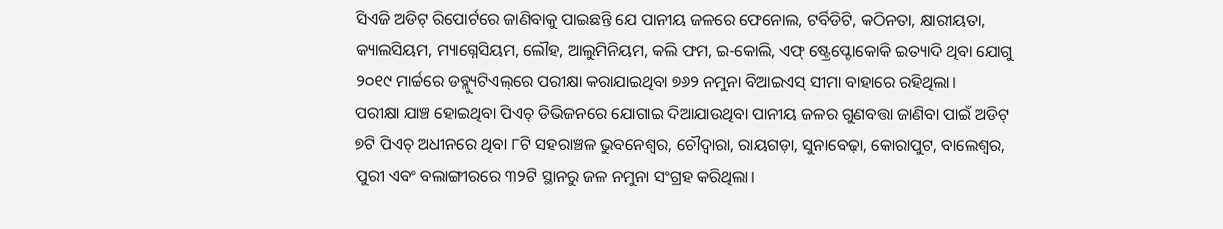ସିଏଜି ଅଡିଟ୍‌ ରିପୋର୍ଟରେ ଜାଣିବାକୁ ପାଇଛନ୍ତି ଯେ ପାନୀୟ ଜଳରେ ଫେନୋଲ, ଟର୍ବିଡିଟି, କଠିନତା, କ୍ଷାରୀୟତା, କ୍ୟାଲସିୟମ, ମ୍ୟାଗ୍ନେସିୟମ, ଲୌହ, ଆଲୁମିନିୟମ, କଲି ଫମ, ଇ-କୋଲି, ଏଫ୍‌ ଷ୍ଟ୍ରେପ୍ଟୋକୋକି ଇତ୍ୟାଦି ଥିବା ଯୋଗୁ ୨୦୧୯ ମାର୍ଚ୍ଚରେ ଡବ୍ଲ୍ୟୁଟିଏଲ୍‌ରେ ପରୀକ୍ଷା କରାଯାଇଥିବା ୭୬୨ ନମୁନା ବିଆଇଏସ୍‌ ସୀମା ବାହାରେ ରହିଥିଲା।
ପରୀକ୍ଷା ଯାଞ୍ଚ ହୋଇଥିବା ପିଏଚ୍‌ ଡିଭିଜନରେ ଯୋଗାଇ ଦିଆଯାଉଥିବା ପାନୀୟ ଜଳର ଗୁଣବତ୍ତା ଜାଣିବା ପାଇଁ ଅଡିଟ୍‌ ୭ଟି ପିଏଚ୍‌ ଅଧୀନରେ ଥିବା ୮ଟି ସହରାଞ୍ଚଳ ଭୁବନେଶ୍ୱର, ଚୌଦ୍ୱାରା, ରାୟଗଡ଼ା, ସୁନାବେଢ଼ା, କୋରାପୁଟ, ବାଲେଶ୍ୱର, ପୁରୀ ଏବଂ ବଲାଙ୍ଗୀରରେ ୩୨ଟି ସ୍ଥାନରୁ ଜଳ ନମୁନା ସଂଗ୍ରହ କରିଥିଲା।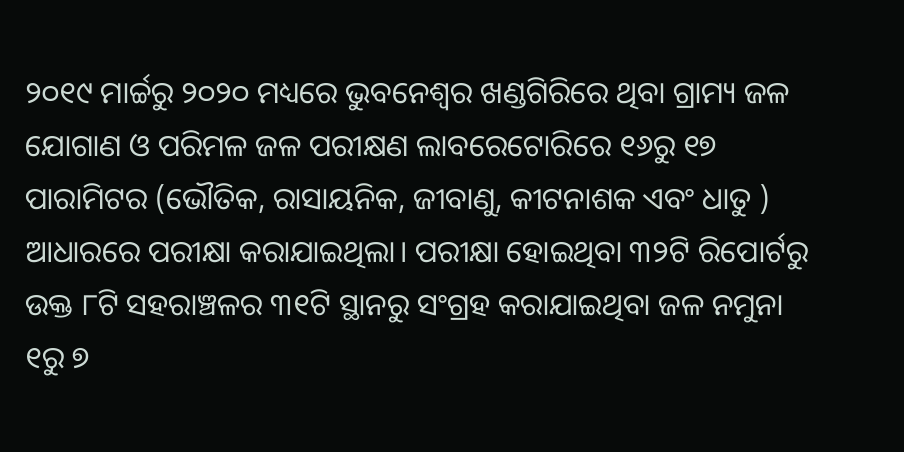୨୦୧୯ ମାର୍ଚ୍ଚରୁ ୨୦୨୦ ମଧ୍ୟରେ ଭୁବନେଶ୍ୱର ଖଣ୍ଡଗିରିରେ ଥିବା ଗ୍ରାମ୍ୟ ଜଳ ଯୋଗାଣ ଓ ପରିମଳ ଜଳ ପରୀକ୍ଷଣ ଲାବରେଟୋରିରେ ୧୬ରୁ ୧୭ ପାରାମିଟର (ଭୌତିକ, ରାସାୟନିକ, ଜୀବାଣୁ, କୀଟନାଶକ ଏବଂ ଧାତୁ ) ଆଧାରରେ ପରୀକ୍ଷା କରାଯାଇଥିଲା। ପରୀକ୍ଷା ହୋଇଥିବା ୩୨ଟି ରିପୋର୍ଟରୁ ଉକ୍ତ ୮ଟି ସହରାଞ୍ଚଳର ୩୧ଟି ସ୍ଥାନରୁ ସଂଗ୍ରହ କରାଯାଇଥିବା ଜଳ ନମୁନା ୧ରୁ ୭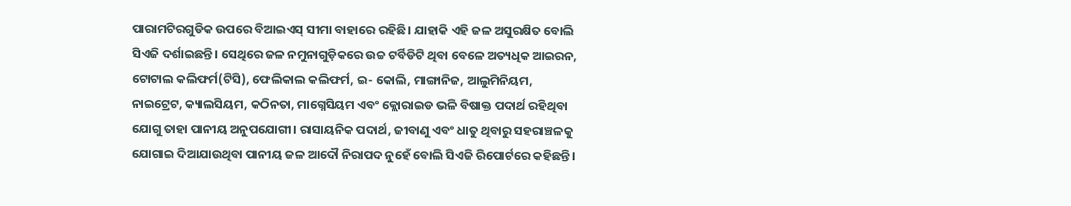ପାରାମଟିରଗୁଡିକ ଉପରେ ବିଆଇଏସ୍‌ ସୀମା ବାହାରେ ରହିଛି। ଯାହାକି ଏହି ଜଳ ଅସୁରକ୍ଷିତ ବୋଲି ସିଏଜି ଦର୍ଶାଇଛନ୍ତି। ସେଥିରେ ଜଳ ନମୁନାଗୁଡ଼ିକରେ ଉଚ୍ଚ ଟର୍ବିଡିଟି ଥିବା ବେଳେ ଅତ୍ୟଧିକ ଆଇରନ, ଟୋଟାଲ କଲିଫର୍ମ(ଟିସି), ଫେଲିକାଲ କଲିଫର୍ମ, ଇ- କୋଲି, ମାଙ୍ଗାନିଜ, ଆଲୁମିନିୟମ, ନାଇଟ୍ରେଟ, କ୍ୟାଲସିୟମ, କଠିନତା, ମାଗ୍ନେସିୟମ ଏବଂ କ୍ଲୋରାଇଡ ଭଳି ବିଷାକ୍ତ ପଦାର୍ଥ ରହିଥିବା ଯୋଗୁ ତାହା ପାନୀୟ ଅନୁପଯୋଗୀ। ରାସାୟନିକ ପଦାର୍ଥ, ଜୀବାଣୁ ଏବଂ ଧାତୁ ଥିବାରୁ ସହରାଞ୍ଚଳକୁ ଯୋଗାଇ ଦିଆଯାଉଥିବା ପାନୀୟ ଜଳ ଆଦୌ ନିରାପଦ ନୁହେଁ ବୋଲି ସିଏଜି ରିପୋର୍ଟରେ କହିଛନ୍ତି।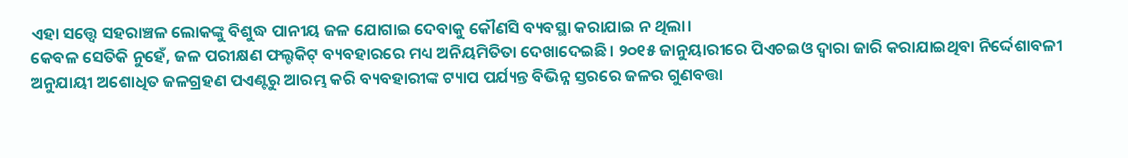ଏହା ସତ୍ତ୍ୱେ ସହରାଞ୍ଚଳ ଲୋକଙ୍କୁ ବିଶୁଦ୍ଧ ପାନୀୟ ଜଳ ଯୋଗାଇ ଦେବାକୁ କୌଣସି ବ୍ୟବସ୍ଥା କରାଯାଇ ନ ଥିଲା।
କେବଳ ସେତିକି ନୁହେଁ, ଜଳ ପରୀକ୍ଷଣ ଫଲ୍ଟକିଟ୍‌ ବ୍ୟବହାରରେ ମଧ୍ୟ ଅନିୟମିତିତା ଦେଖାଦେଇଛି। ୨୦୧୫ ଜାନୁୟାରୀରେ ପିଏଚଇଓ ଦ୍ୱାରା ଜାରି କରାଯାଇଥିବା ନିର୍ଦ୍ଦେଶାବଳୀ ଅନୁଯାୟୀ ଅଶୋଧିତ ଜଳଗ୍ରହଣ ପଏଣ୍ଟରୁ ଆରମ୍ଭ କରି ବ୍ୟବହାରୀଙ୍କ ଟ୍ୟାପ ପର୍ଯ୍ୟନ୍ତ ବିଭିନ୍ନ ସ୍ତରରେ ଜଳର ଗୁଣବତ୍ତା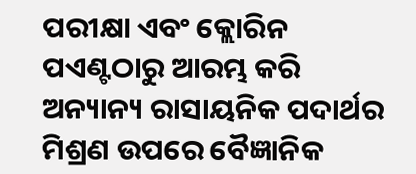ପରୀକ୍ଷା ଏବଂ କ୍ଲୋରିନ ପଏଣ୍ଟଠାରୁ ଆରମ୍ଭ କରି ଅନ୍ୟାନ୍ୟ ରାସାୟନିକ ପଦାର୍ଥର ମିଶ୍ରଣ ଉପରେ ବୈଜ୍ଞାନିକ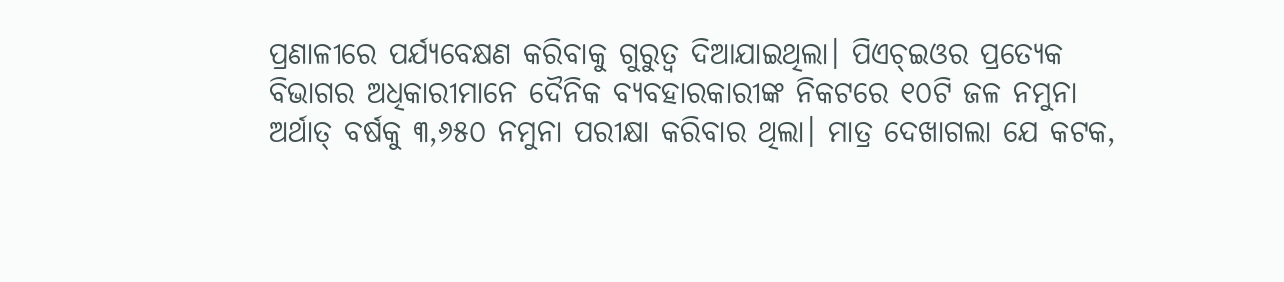ପ୍ରଣାଳୀରେ ପର୍ଯ୍ୟବେକ୍ଷଣ କରିବାକୁ ଗୁରୁତ୍ୱ ଦିଆଯାଇଥିଲା। ପିଏଚ୍‌ଇଓର ପ୍ରତ୍ୟେକ ବିଭାଗର ଅଧିକାରୀମାନେ ଦୈନିକ ବ୍ୟବହାରକାରୀଙ୍କ ନିକଟରେ ୧୦ଟି ଜଳ ନମୁନା ଅର୍ଥାତ୍‌ ବର୍ଷକୁ ୩,୬୫୦ ନମୁନା ପରୀକ୍ଷା କରିବାର ଥିଲା। ମାତ୍ର ଦେଖାଗଲା ଯେ କଟକ,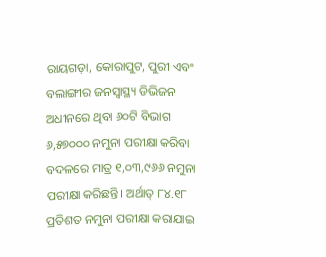ରାୟଗଡ଼ା, କୋରାପୁଟ, ପୁରୀ ଏବଂ ବଲାଙ୍ଗୀର ଜନସ୍ବାସ୍ଥ୍ୟ ଡିଭିଜନ ଅଧୀନରେ ଥିବା ୬୦ଟି ବିଭାଗ ୬,୫୭୦୦୦ ନମୁନା ପରୀକ୍ଷା କରିବା ବଦଳରେ ମାତ୍ର ୧,୦୩,୯୬୬ ନମୁନା ପରୀକ୍ଷା କରିଛନ୍ତି। ଅର୍ଥାତ୍‌ ୮୪.୧୮ ପ୍ରତିଶତ ନମୁନା ପରୀକ୍ଷା କରାଯାଇ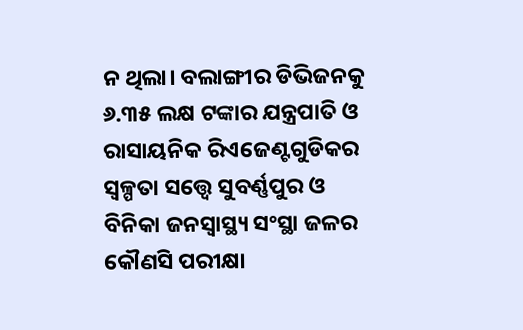ନ ଥିଲା। ବଲାଙ୍ଗୀର ଡିଭିଜନକୁ ୬.୩୫ ଲକ୍ଷ ଟଙ୍କାର ଯନ୍ତ୍ରପାତି ଓ ରାସାୟନିକ ରିଏଜେଣ୍ଟଗୁଡିକର ସ୍ବଳ୍ପତା ସତ୍ତ୍ୱେ ସୁବର୍ଣ୍ଣପୁର ଓ ବିନିକା ଜନସ୍ବାସ୍ଥ୍ୟ ସଂସ୍ଥା ଜଳର କୌଣସି ପରୀକ୍ଷା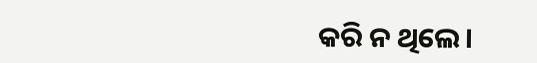କରି ନ ଥିଲେ।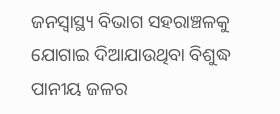ଜନସ୍ବାସ୍ଥ୍ୟ ବିଭାଗ ସହରାଞ୍ଚଳକୁ ଯୋଗାଇ ଦିଆଯାଉଥିବା ବିଶୁଦ୍ଧ ପାନୀୟ ଜଳର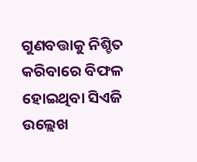ଗୁଣବତ୍ତାକୁ ନିଶ୍ଚିତ କରିବାରେ ବିଫଳ ହୋଇଥିବା ସିଏଜି ଉଲ୍ଲେଖ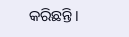କରିଛନ୍ତି।